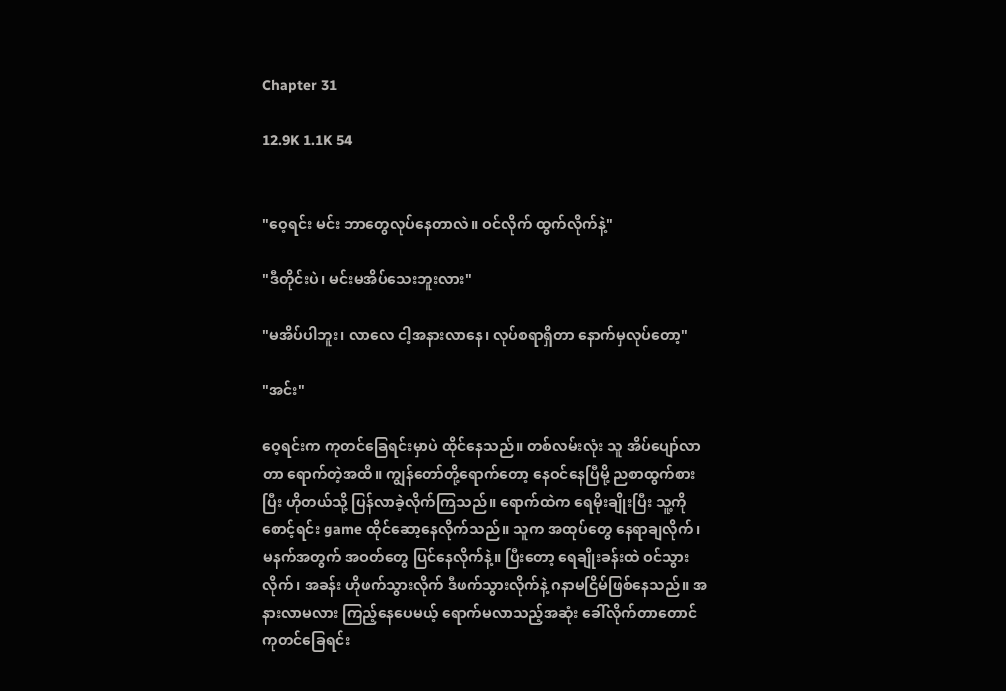Chapter 31

12.9K 1.1K 54


"ဝေ့ရင်း မင်း ဘာတွေလုပ်နေတာလဲ။ ဝင်လိုက် ထွက်လိုက်နဲ့"

"ဒီတိုင်းပဲ၊ မင်းမအိပ်‌သေးဘူးလား"

"မအိပ်ပါဘူး၊ လာလေ ငါ့အနား‌လာနေ၊ လုပ်စရာရှိတာ နောက်မှလုပ်တော့"

"အင်း"

ဝေ့ရင်းက ကုတင်ခြေရင်းမှာပဲ ထိုင်နေသည်။ တစ်လမ်းလုံး သူ အိပ်ပျော်လာတာ ရောက်တဲ့အထိ။ ကျွန်တော်တို့ရောက်တော့ နေဝင်‌နေပြီမို့ ညစာထွက်စားပြီး ဟိုတယ်သို့ ပြန်လာခဲ့လိုက်ကြသည်။ ရောက်ထဲက ရေမိုးချိုးပြီး သူ့ကိုစောင့်ရင်း game ထိုင်ဆော့နေလိုက်သည်။ သူက အထုပ်တွေ နေရာချလိုက်၊ မနက်အတွက် အဝတ်တွေ ပြင်နေလိုက်နဲ့။ ပြီးတော့ ရေချိုးခန်းထဲ ဝင်သွားလိုက်၊ အခန်း ဟိုဖက်သွားလိုက် ဒီဖက်သွားလိုက်နဲ့ ဂနာမငြိမ်ဖြစ်နေသည်။ အနားလာမလား ကြည့်နေပေမယ့် ရောက်မလာသည့်အဆုံး ခေါ်လိုက်တာတောင် ကုတင်ခြေရင်း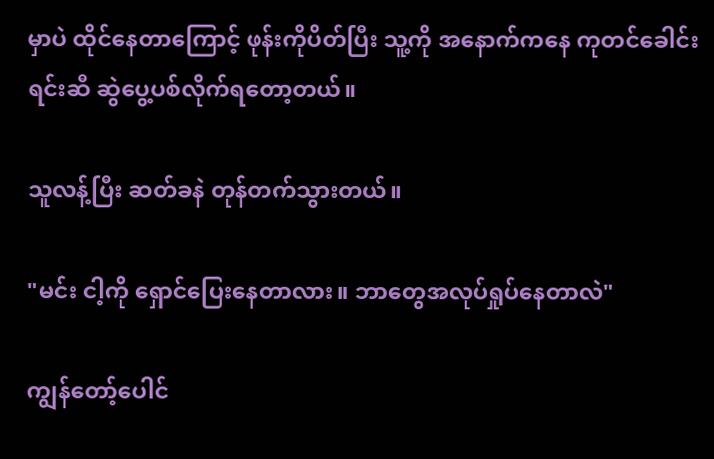မှာပဲ ထိုင်နေတာကြောင့် ဖုန်းကိုပိတ်ပြီး သူ့ကို အနောက်ကနေ ကုတင်ခေါင်းရင်းဆီ ဆွဲပွေ့ပစ်လိုက်ရတော့တယ်။

သူလန့်ပြီး ဆတ်ခနဲ တုန်တက်သွားတယ်။

"မင်း ငါ့ကို ရှောင်ပြေးနေတာလား။ ဘာတွေအလုပ်ရှုပ်နေတာလဲ"

ကျွန်တော့်ပေါင်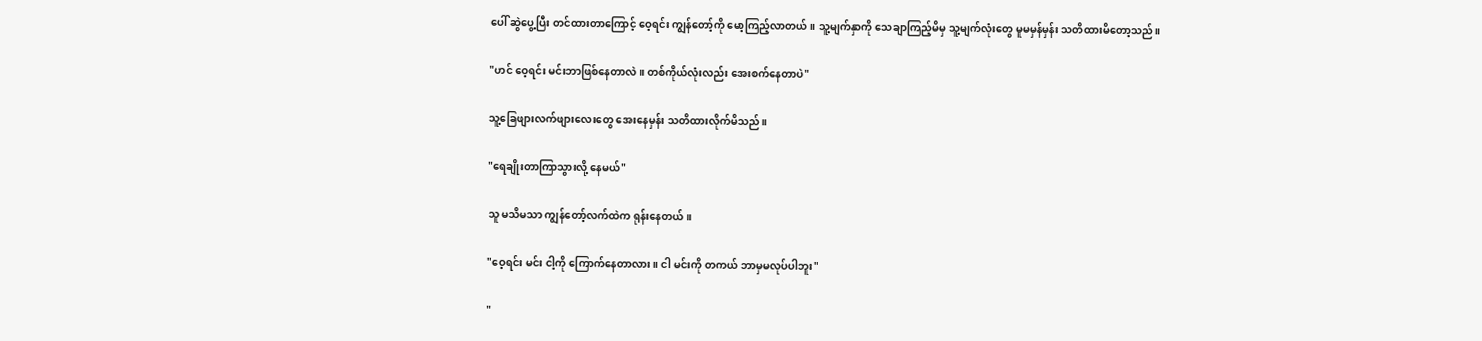ပေါ် ဆွဲပွေ့ပြီး တင်ထားတာကြောင့် ဝေ့ရင်း ကျွန်တော့်ကို မော့ကြည့်လာတယ်။ သူ့မျက်နှာကို သေချာကြည့်မိမှ သူ့မျက်လုံးတွေ မူမမှန်မှန်း သတိထားမိတော့သည်။

"ဟင် ဝေ့ရင်း မင်းဘာဖြစ်နေတာလဲ။ တစ်ကိုယ်လုံးလည်း အေးစက်နေတာပဲ"

သူ့ခြေဖျားလက်ဖျားလေးတွေ အေးနေမှန်း သတိထားလိုက်မိသည်။

"ရေချိုးတာကြာသွားလို့ နေမယ်"

သူ မသိမသာ ကျွန်တော့်လက်ထဲက ရုန်းနေတယ်။

"ဝေ့ရင်း မင်း ငါ့ကို ကြောက်နေတာလား။ ငါ မင်းကို တကယ် ဘာမှမလုပ်ပါဘူး"

"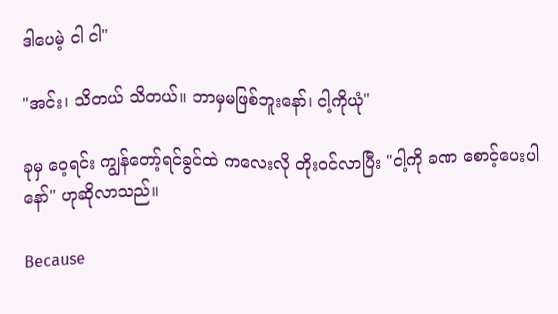ဒါပေမဲ့ ငါ ငါ"

"အင်း၊ သိတယ် သိတယ်။ ဘာမှမဖြစ်ဘူးနော်၊ ငါ့ကိုယုံ"

ခုမှ ဝေ့ရင်း ကျွန်တော့်ရင်ခွင်ထဲ ကလေးလို တိုးဝင်လာပြီး "ငါ့ကို ခဏ စောင့်ပေးပါနော်" ဟုဆိုလာသည်။

Because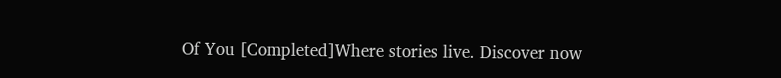Of You [Completed]Where stories live. Discover now